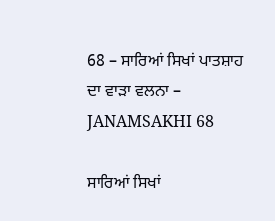68 – ਸਾਰਿਆਂ ਸਿਖਾਂ ਪਾਤਸ਼ਾਹ ਦਾ ਵਾੜਾ ਵਲਨਾ – JANAMSAKHI 68

ਸਾਰਿਆਂ ਸਿਖਾਂ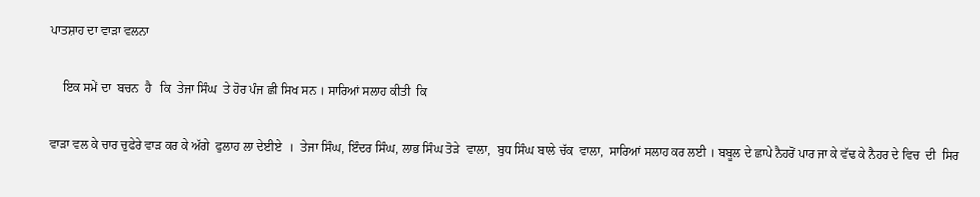ਪਾਤਸ਼ਾਹ ਦਾ ਵਾੜਾ ਵਲਨਾ

    ਇਕ ਸਮੇਂ ਦਾ  ਬਚਨ  ਹੈ   ਕਿ  ਤੇਜਾ ਸਿੰਘ  ਤੇ ਹੋਰ ਪੰਜ ਛੀ ਸਿਖ ਸਨ । ਸਾਰਿਆਂ ਸਲਾਹ ਕੀਤੀ  ਕਿ

ਵਾੜਾ ਵਲ ਕੇ ਚਾਰ ਚੁਫੇਰੇ ਵਾੜ ਕਰ ਕੇ ਅੱਗੇ  ਫੁਲਾਹ ਲਾ ਦੇਈਏ  ।  ਤੇਜਾ ਸਿੰਘ, ਇੰਦਰ ਸਿੰਘ, ਲਾਭ ਸਿੰਘ ਤੋੜੇ  ਵਾਲਾ,  ਬੁਧ ਸਿੰਘ ਬਾਲੇ ਚੱਕ  ਵਾਲਾ,  ਸਾਰਿਆਂ ਸਲਾਹ ਕਰ ਲਈ । ਬਬੂਲ ਦੇ ਛਾਪੇ ਨੈਹਰੋਂ ਪਾਰ ਜਾ ਕੇ ਵੱਢ ਕੇ ਨੈਹਰ ਦੇ ਵਿਚ  ਦੀ  ਸਿਰ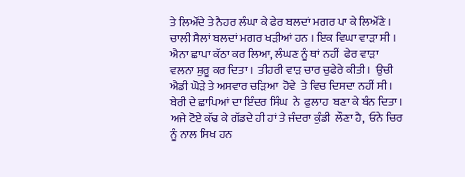ਤੇ ਲਿਔਂਦੇ ਤੇ ਨੈਹਰ ਲੰਘਾ ਕੇ ਫੇਰ ਬਲਦਾਂ ਮਗਰ ਪਾ ਕੇ ਲਿਔਂਣੇ । ਚਾਲੀ ਸੈਲਾਂ ਬਲਦਾਂ ਮਗਰ ਖੜੀਆਂ ਹਨ । ਇਕ ਵਿਘਾ ਵਾੜਾ ਸੀ । ਐਨਾ ਛਾਪਾ ਕੱਠਾ ਕਰ ਲਿਆ, ਲੰਘਣ ਨੂੰ ਥਾਂ ਨਹੀਂ  ਫੇਰ ਵਾੜਾ ਵਲਨਾ ਸ਼ੁਰੂ ਕਰ ਦਿਤਾ ।  ਤੀਹਰੀ ਵਾੜ ਚਾਰ ਚੁਫੇਰੇ ਕੀਤੀ ।  ਉਚੀ ਐਡੀ ਘੋੜੇ ਤੇ ਅਸਵਾਰ ਚੜਿਆ  ਹੋਵੇ  ਤੇ ਵਿਚ ਦਿਸਦਾ ਨਹੀਂ ਸੀ ।  ਬੇਰੀ ਦੇ ਛਾਪਿਆਂ ਦਾ ਇੰਦਰ ਸਿੰਘ  ਨੇ  ਫੁਲਾਹ  ਬਣਾ ਕੇ ਬੰਨ ਦਿਤਾ । ਅਜੇ ਟੋਏ ਕੱਢ ਕੇ ਗੱਡਦੇ ਹੀ ਹਾਂ ਤੇ ਜੰਦਰਾ ਕੁੰਡੀ  ਲੌਣਾ ਹੈ,  ਓਨੇ ਚਿਰ ਨੂੰ ਨਾਲ ਸਿਖ ਹਨ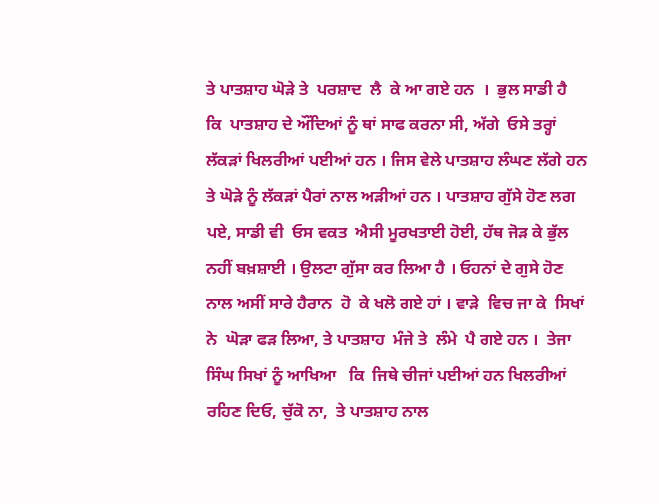ਤੇ ਪਾਤਸ਼ਾਹ ਘੋੜੇ ਤੇ  ਪਰਸ਼ਾਦ  ਲੈ  ਕੇ ਆ ਗਏ ਹਨ  ।  ਭੁਲ ਸਾਡੀ ਹੈ  ਕਿ  ਪਾਤਸ਼ਾਹ ਦੇ ਔਂਦਿਆਂ ਨੂੰ ਥਾਂ ਸਾਫ ਕਰਨਾ ਸੀ, ਅੱਗੇ  ਓਸੇ ਤਰ੍ਹਾਂ ਲੱਕੜਾਂ ਖਿਲਰੀਆਂ ਪਈਆਂ ਹਨ । ਜਿਸ ਵੇਲੇ ਪਾਤਸ਼ਾਹ ਲੰਘਣ ਲੱਗੇ ਹਨ ਤੇ ਘੋੜੇ ਨੂੰ ਲੱਕੜਾਂ ਪੈਰਾਂ ਨਾਲ ਅੜੀਆਂ ਹਨ । ਪਾਤਸ਼ਾਹ ਗੁੱਸੇ ਹੋਣ ਲਗ ਪਏ, ਸਾਡੀ ਵੀ  ਓਸ ਵਕਤ  ਐਸੀ ਮੂਰਖਤਾਈ ਹੋਈ, ਹੱਥ ਜੋੜ ਕੇ ਭੁੱਲ ਨਹੀਂ ਬਖ਼ਸ਼ਾਈ । ਉਲਟਾ ਗੁੱਸਾ ਕਰ ਲਿਆ ਹੈ । ਓਹਨਾਂ ਦੇ ਗੁਸੇ ਹੋਣ ਨਾਲ ਅਸੀਂ ਸਾਰੇ ਹੈਰਾਨ  ਹੋ  ਕੇ ਖਲੋ ਗਏ ਹਾਂ । ਵਾੜੇ  ਵਿਚ ਜਾ ਕੇ  ਸਿਖਾਂ  ਨੇ  ਘੋੜਾ ਫੜ ਲਿਆ, ਤੇ ਪਾਤਸ਼ਾਹ  ਮੰਜੇ ਤੇ  ਲੰਮੇ  ਪੈ ਗਏ ਹਨ ।  ਤੇਜਾ ਸਿੰਘ ਸਿਖਾਂ ਨੂੰ ਆਖਿਆ   ਕਿ  ਜਿਥੇ ਚੀਜਾਂ ਪਈਆਂ ਹਨ ਖਿਲਰੀਆਂ ਰਹਿਣ ਦਿਓ, ਚੁੱਕੋ ਨਾ,  ਤੇ ਪਾਤਸ਼ਾਹ ਨਾਲ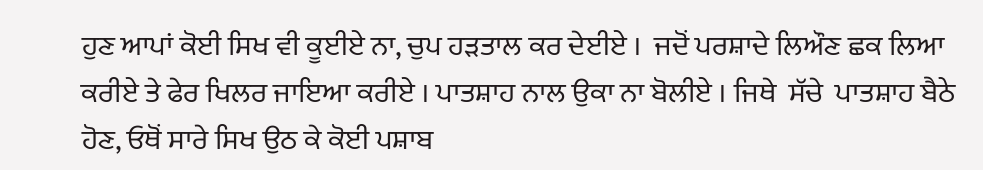ਹੁਣ ਆਪਾਂ ਕੋਈ ਸਿਖ ਵੀ ਕੂਈਏ ਨਾ, ਚੁਪ ਹੜਤਾਲ ਕਰ ਦੇਈਏ ।  ਜਦੋਂ ਪਰਸ਼ਾਦੇ ਲਿਔਣ ਛਕ ਲਿਆ ਕਰੀਏ ਤੇ ਫੇਰ ਖਿਲਰ ਜਾਇਆ ਕਰੀਏ । ਪਾਤਸ਼ਾਹ ਨਾਲ ਉਕਾ ਨਾ ਬੋਲੀਏ । ਜਿਥੇ  ਸੱਚੇ  ਪਾਤਸ਼ਾਹ ਬੈਠੇ ਹੋਣ, ਓਥੋਂ ਸਾਰੇ ਸਿਖ ਉਠ ਕੇ ਕੋਈ ਪਸ਼ਾਬ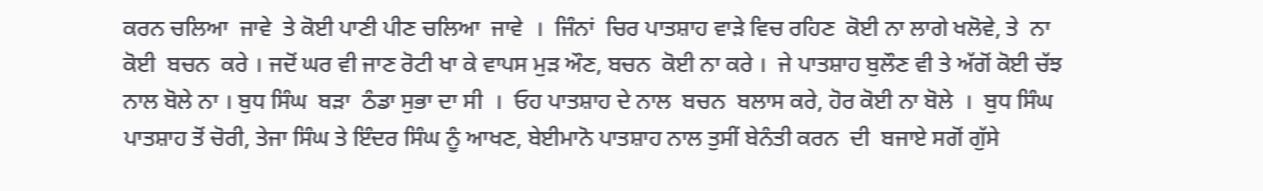ਕਰਨ ਚਲਿਆ  ਜਾਵੇ  ਤੇ ਕੋਈ ਪਾਣੀ ਪੀਣ ਚਲਿਆ  ਜਾਵੇ  ।  ਜਿੰਨਾਂ  ਚਿਰ ਪਾਤਸ਼ਾਹ ਵਾੜੇ ਵਿਚ ਰਹਿਣ  ਕੋਈ ਨਾ ਲਾਗੇ ਖਲੋਵੇ, ਤੇ  ਨਾ ਕੋਈ  ਬਚਨ  ਕਰੇ । ਜਦੋਂ ਘਰ ਵੀ ਜਾਣ ਰੋਟੀ ਖਾ ਕੇ ਵਾਪਸ ਮੁੜ ਔਣ, ਬਚਨ  ਕੋਈ ਨਾ ਕਰੇ ।  ਜੇ ਪਾਤਸ਼ਾਹ ਬੁਲੌਣ ਵੀ ਤੇ ਅੱਗੋਂ ਕੋਈ ਚੱਝ ਨਾਲ ਬੋਲੇ ਨਾ । ਬੁਧ ਸਿੰਘ  ਬੜਾ  ਠੰਡਾ ਸੁਭਾ ਦਾ ਸੀ  ।  ਓਹ ਪਾਤਸ਼ਾਹ ਦੇ ਨਾਲ  ਬਚਨ  ਬਲਾਸ ਕਰੇ, ਹੋਰ ਕੋਈ ਨਾ ਬੋਲੇ  ।  ਬੁਧ ਸਿੰਘ ਪਾਤਸ਼ਾਹ ਤੋਂ ਚੋਰੀ, ਤੇਜਾ ਸਿੰਘ ਤੇ ਇੰਦਰ ਸਿੰਘ ਨੂੰ ਆਖਣ, ਬੇਈਮਾਨੋ ਪਾਤਸ਼ਾਹ ਨਾਲ ਤੁਸੀਂ ਬੇਨੰਤੀ ਕਰਨ  ਦੀ  ਬਜਾਏ ਸਗੋਂ ਗੁੱਸੇ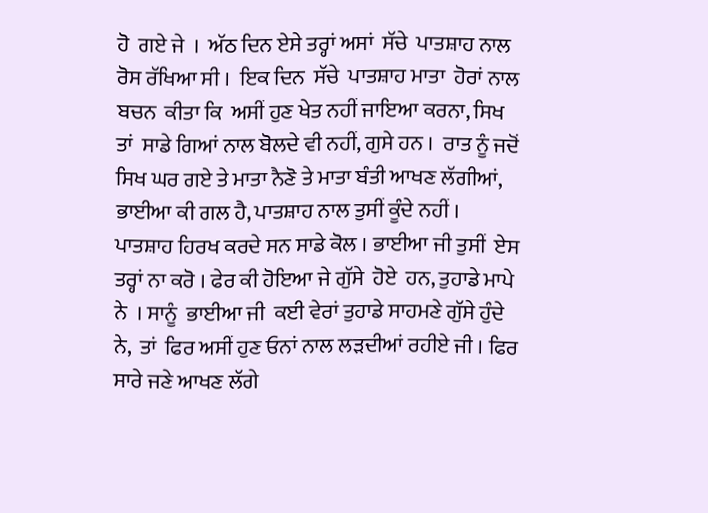ਹੋ  ਗਏ ਜੇ  ।  ਅੱਠ ਦਿਨ ਏਸੇ ਤਰ੍ਹਾਂ ਅਸਾਂ  ਸੱਚੇ  ਪਾਤਸ਼ਾਹ ਨਾਲ ਰੋਸ ਰੱਖਿਆ ਸੀ ।  ਇਕ ਦਿਨ  ਸੱਚੇ  ਪਾਤਸ਼ਾਹ ਮਾਤਾ  ਹੋਰਾਂ ਨਾਲ  ਬਚਨ  ਕੀਤਾ ਕਿ  ਅਸੀਂ ਹੁਣ ਖੇਤ ਨਹੀਂ ਜਾਇਆ ਕਰਨਾ, ਸਿਖ  ਤਾਂ  ਸਾਡੇ ਗਿਆਂ ਨਾਲ ਬੋਲਦੇ ਵੀ ਨਹੀਂ, ਗੁਸੇ ਹਨ ।  ਰਾਤ ਨੂੰ ਜਦੋਂ ਸਿਖ ਘਰ ਗਏ ਤੇ ਮਾਤਾ ਨੈਣੋ ਤੇ ਮਾਤਾ ਬੰਤੀ ਆਖਣ ਲੱਗੀਆਂ, ਭਾਈਆ ਕੀ ਗਲ ਹੈ, ਪਾਤਸ਼ਾਹ ਨਾਲ ਤੁਸੀਂ ਕੂੰਦੇ ਨਹੀਂ ।  ਪਾਤਸ਼ਾਹ ਹਿਰਖ ਕਰਦੇ ਸਨ ਸਾਡੇ ਕੋਲ । ਭਾਈਆ ਜੀ ਤੁਸੀਂ  ਏਸ  ਤਰ੍ਹਾਂ ਨਾ ਕਰੋ । ਫੇਰ ਕੀ ਹੋਇਆ ਜੇ ਗੁੱਸੇ  ਹੋਏ  ਹਨ, ਤੁਹਾਡੇ ਮਾਪੇ  ਨੇ  । ਸਾਨੂੰ  ਭਾਈਆ ਜੀ  ਕਈ ਵੇਰਾਂ ਤੁਹਾਡੇ ਸਾਹਮਣੇ ਗੁੱਸੇ ਹੁੰਦੇ ਨੇ,  ਤਾਂ  ਫਿਰ ਅਸੀਂ ਹੁਣ ਓਨਾਂ ਨਾਲ ਲੜਦੀਆਂ ਰਹੀਏ ਜੀ । ਫਿਰ ਸਾਰੇ ਜਣੇ ਆਖਣ ਲੱਗੇ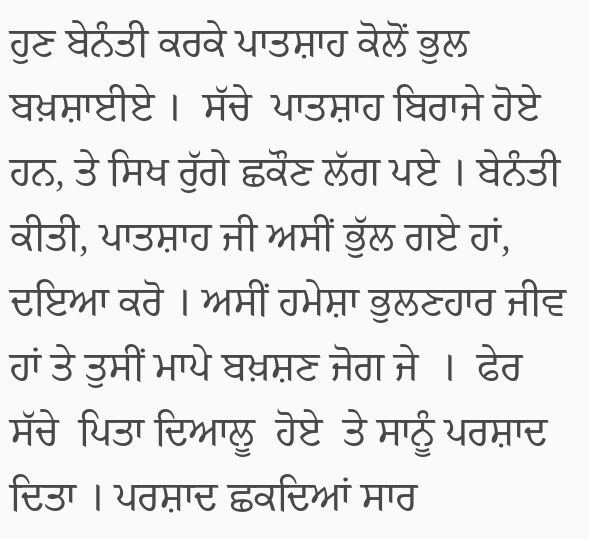ਹੁਣ ਬੇਨੰਤੀ ਕਰਕੇ ਪਾਤਸ਼ਾਹ ਕੋਲੋਂ ਭੁਲ ਬਖ਼ਸ਼ਾਈਏ ।  ਸੱਚੇ  ਪਾਤਸ਼ਾਹ ਬਿਰਾਜੇ ਹੋਏ  ਹਨ, ਤੇ ਸਿਖ ਰੁੱਗੇ ਛਕੌਣ ਲੱਗ ਪਏ । ਬੇਨੰਤੀ ਕੀਤੀ, ਪਾਤਸ਼ਾਹ ਜੀ ਅਸੀਂ ਭੁੱਲ ਗਏ ਹਾਂ, ਦਇਆ ਕਰੋ । ਅਸੀਂ ਹਮੇਸ਼ਾ ਭੁਲਣਹਾਰ ਜੀਵ ਹਾਂ ਤੇ ਤੁਸੀਂ ਮਾਪੇ ਬਖ਼ਸ਼ਣ ਜੋਗ ਜੇ  ।  ਫੇਰ  ਸੱਚੇ  ਪਿਤਾ ਦਿਆਲੂ  ਹੋਏ  ਤੇ ਸਾਨੂੰ ਪਰਸ਼ਾਦ ਦਿਤਾ । ਪਰਸ਼ਾਦ ਛਕਦਿਆਂ ਸਾਰ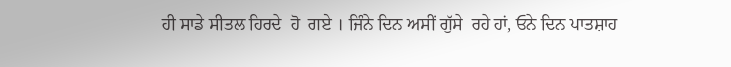ਹੀ ਸਾਡੇ ਸੀਤਲ ਹਿਰਦੇ  ਹੋ  ਗਏ । ਜਿੰਨੇ ਦਿਨ ਅਸੀਂ ਗੁੱਸੇ  ਰਹੇ ਹਾਂ, ਓਨੇ ਦਿਨ ਪਾਤਸ਼ਾਹ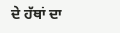ਦੇ ਹੱਥਾਂ ਦਾ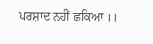ਪਰਸ਼ਾਦ ਨਹੀਂ ਛਕਿਆ ।।